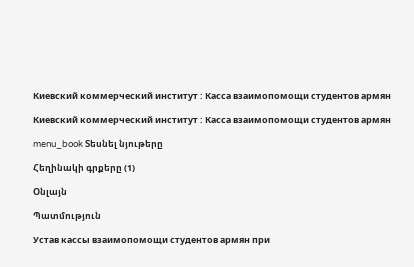Киевский коммерческий институт : Касса взаимопомощи студентов армян

Киевский коммерческий институт : Касса взаимопомощи студентов армян

menu_book Տեսնել նյութերը

Հեղինակի գրքերը (1)

Օնլայն

Պատմություն

Устав кассы взаимопомощи студентов армян при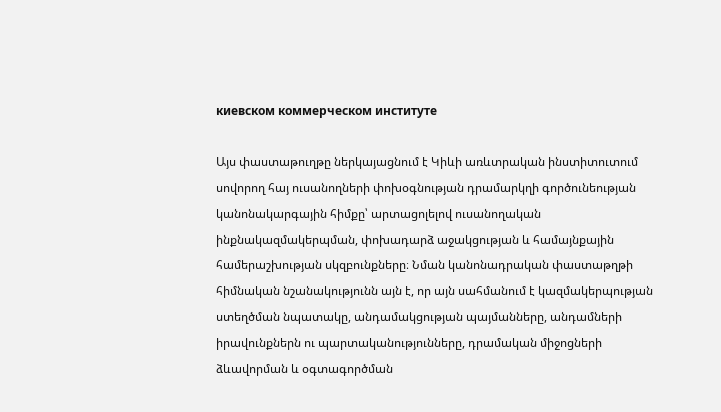киевском коммерческом институте

Այս փաստաթուղթը ներկայացնում է Կիևի առևտրական ինստիտուտում սովորող հայ ուսանողների փոխօգնության դրամարկղի գործունեության կանոնակարգային հիմքը՝ արտացոլելով ուսանողական ինքնակազմակերպման, փոխադարձ աջակցության և համայնքային համերաշխության սկզբունքները։ Նման կանոնադրական փաստաթղթի հիմնական նշանակությունն այն է, որ այն սահմանում է կազմակերպության ստեղծման նպատակը, անդամակցության պայմանները, անդամների իրավունքներն ու պարտականությունները, դրամական միջոցների ձևավորման և օգտագործման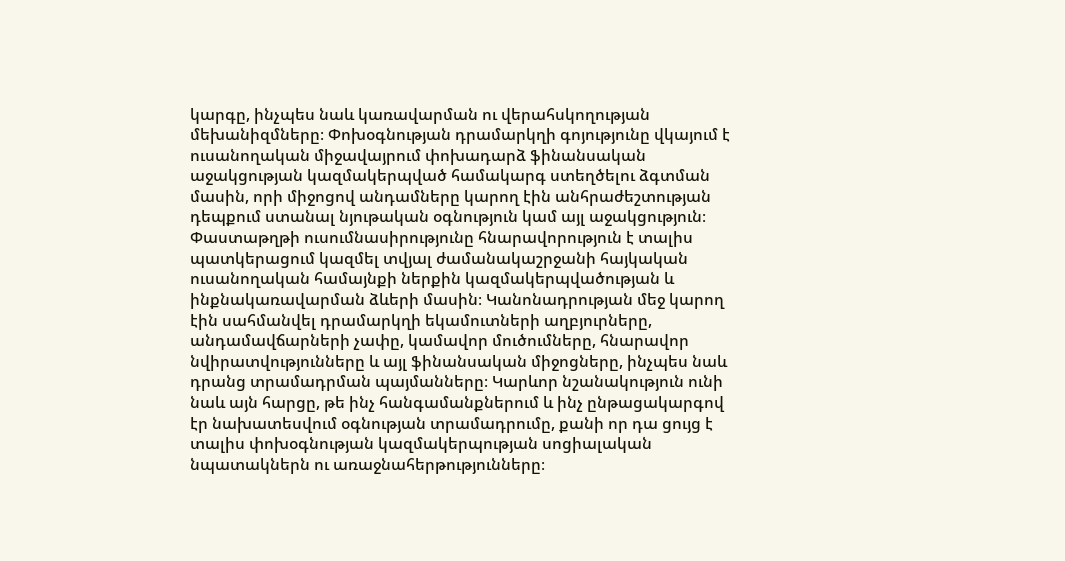կարգը, ինչպես նաև կառավարման ու վերահսկողության մեխանիզմները։ Փոխօգնության դրամարկղի գոյությունը վկայում է ուսանողական միջավայրում փոխադարձ ֆինանսական աջակցության կազմակերպված համակարգ ստեղծելու ձգտման մասին, որի միջոցով անդամները կարող էին անհրաժեշտության դեպքում ստանալ նյութական օգնություն կամ այլ աջակցություն։ Փաստաթղթի ուսումնասիրությունը հնարավորություն է տալիս պատկերացում կազմել տվյալ ժամանակաշրջանի հայկական ուսանողական համայնքի ներքին կազմակերպվածության և ինքնակառավարման ձևերի մասին։ Կանոնադրության մեջ կարող էին սահմանվել դրամարկղի եկամուտների աղբյուրները, անդամավճարների չափը, կամավոր մուծումները, հնարավոր նվիրատվությունները և այլ ֆինանսական միջոցները, ինչպես նաև դրանց տրամադրման պայմանները։ Կարևոր նշանակություն ունի նաև այն հարցը, թե ինչ հանգամանքներում և ինչ ընթացակարգով էր նախատեսվում օգնության տրամադրումը, քանի որ դա ցույց է տալիս փոխօգնության կազմակերպության սոցիալական նպատակներն ու առաջնահերթությունները։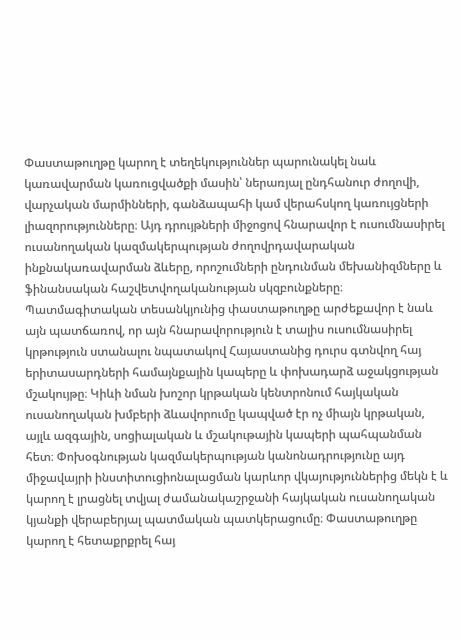Փաստաթուղթը կարող է տեղեկություններ պարունակել նաև կառավարման կառուցվածքի մասին՝ ներառյալ ընդհանուր ժողովի, վարչական մարմինների, գանձապահի կամ վերահսկող կառույցների լիազորությունները։ Այդ դրույթների միջոցով հնարավոր է ուսումնասիրել ուսանողական կազմակերպության ժողովրդավարական ինքնակառավարման ձևերը, որոշումների ընդունման մեխանիզմները և ֆինանսական հաշվետվողականության սկզբունքները։ Պատմագիտական տեսանկյունից փաստաթուղթը արժեքավոր է նաև այն պատճառով, որ այն հնարավորություն է տալիս ուսումնասիրել կրթություն ստանալու նպատակով Հայաստանից դուրս գտնվող հայ երիտասարդների համայնքային կապերը և փոխադարձ աջակցության մշակույթը։ Կիևի նման խոշոր կրթական կենտրոնում հայկական ուսանողական խմբերի ձևավորումը կապված էր ոչ միայն կրթական, այլև ազգային, սոցիալական և մշակութային կապերի պահպանման հետ։ Փոխօգնության կազմակերպության կանոնադրությունը այդ միջավայրի ինստիտուցիոնալացման կարևոր վկայություններից մեկն է և կարող է լրացնել տվյալ ժամանակաշրջանի հայկական ուսանողական կյանքի վերաբերյալ պատմական պատկերացումը։ Փաստաթուղթը կարող է հետաքրքրել հայ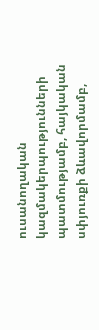ուսանողական կազմակերպությունների պատմությամբ, հայկական սփյուռքի ձևավորմամբ,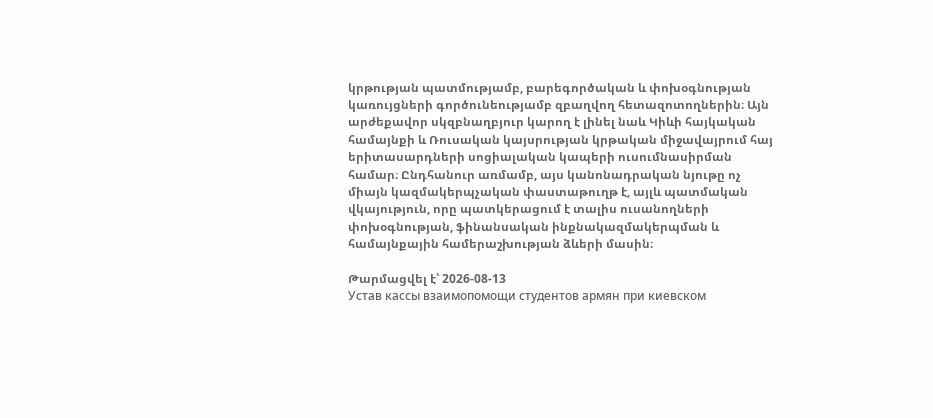կրթության պատմությամբ, բարեգործական և փոխօգնության կառույցների գործունեությամբ զբաղվող հետազոտողներին։ Այն արժեքավոր սկզբնաղբյուր կարող է լինել նաև Կիևի հայկական համայնքի և Ռուսական կայսրության կրթական միջավայրում հայ երիտասարդների սոցիալական կապերի ուսումնասիրման համար։ Ընդհանուր առմամբ, այս կանոնադրական նյութը ոչ միայն կազմակերպչական փաստաթուղթ է, այլև պատմական վկայություն, որը պատկերացում է տալիս ուսանողների փոխօգնության, ֆինանսական ինքնակազմակերպման և համայնքային համերաշխության ձևերի մասին։

Թարմացվել է՝ 2026-08-13
Устав кассы взаимопомощи студентов армян при киевском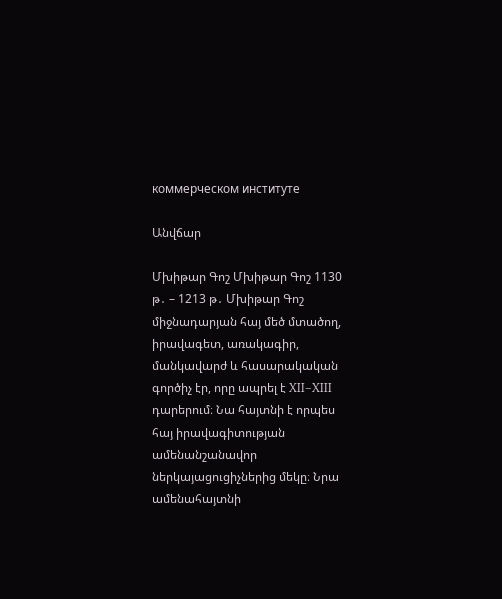коммерческом институте

Անվճար

Մխիթար Գոշ Մխիթար Գոշ 1130 թ․ – 1213 թ․ Մխիթար Գոշ միջնադարյան հայ մեծ մտածող, իրավագետ, առակագիր, մանկավարժ և հասարակական գործիչ էր, որը ապրել է XII–XIII դարերում։ Նա հայտնի է որպես հայ իրավագիտության ամենանշանավոր ներկայացուցիչներից մեկը։ Նրա ամենահայտնի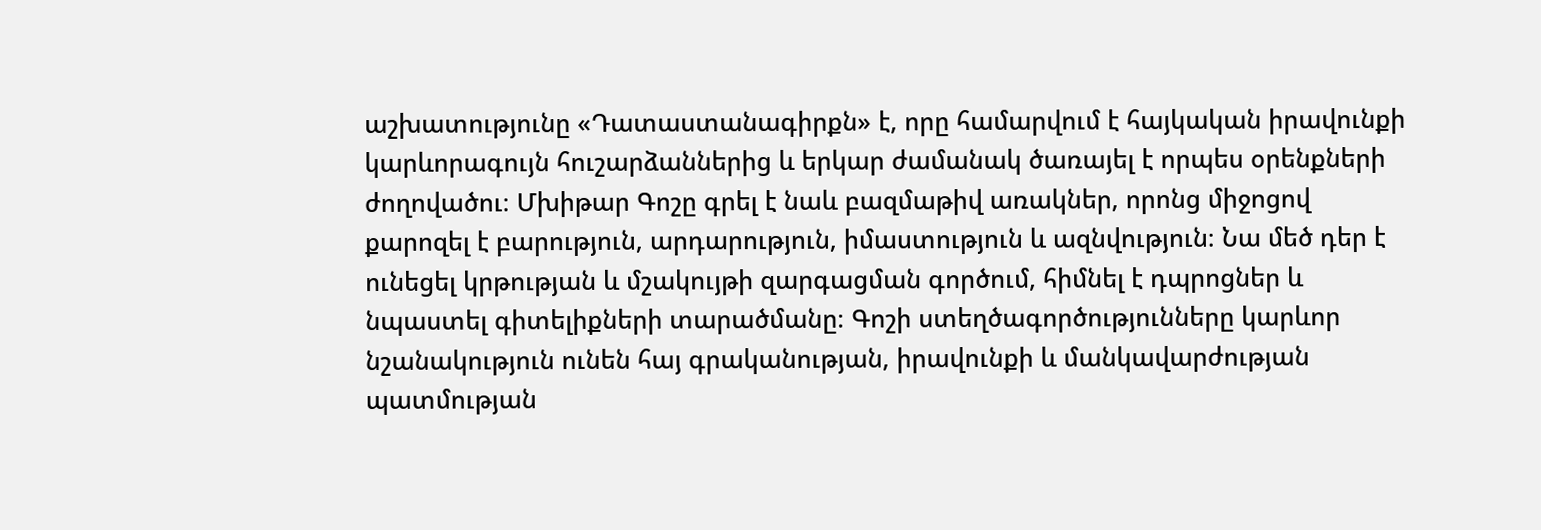աշխատությունը «Դատաստանագիրքն» է, որը համարվում է հայկական իրավունքի կարևորագույն հուշարձաններից և երկար ժամանակ ծառայել է որպես օրենքների ժողովածու։ Մխիթար Գոշը գրել է նաև բազմաթիվ առակներ, որոնց միջոցով քարոզել է բարություն, արդարություն, իմաստություն և ազնվություն։ Նա մեծ դեր է ունեցել կրթության և մշակույթի զարգացման գործում, հիմնել է դպրոցներ և նպաստել գիտելիքների տարածմանը։ Գոշի ստեղծագործությունները կարևոր նշանակություն ունեն հայ գրականության, իրավունքի և մանկավարժության պատմության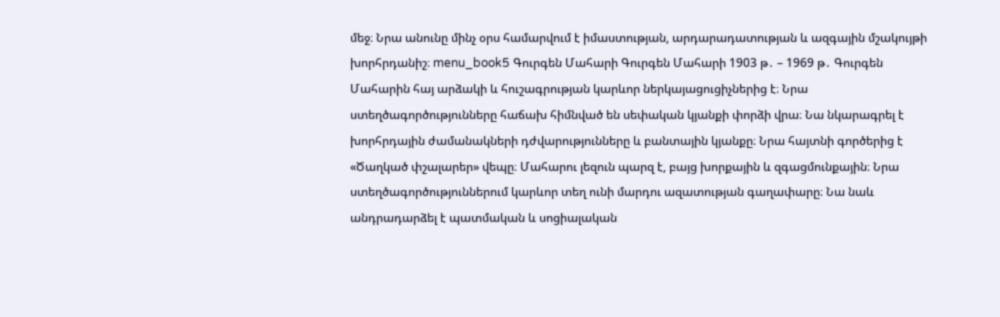մեջ։ Նրա անունը մինչ օրս համարվում է իմաստության, արդարադատության և ազգային մշակույթի խորհրդանիշ։ menu_book5 Գուրգեն Մահարի Գուրգեն Մահարի 1903 թ․ – 1969 թ․ Գուրգեն Մահարին հայ արձակի և հուշագրության կարևոր ներկայացուցիչներից է։ Նրա ստեղծագործությունները հաճախ հիմնված են սեփական կյանքի փորձի վրա։ Նա նկարագրել է խորհրդային ժամանակների դժվարությունները և բանտային կյանքը։ Նրա հայտնի գործերից է «Ծաղկած փշալարեր» վեպը։ Մահարու լեզուն պարզ է, բայց խորքային և զգացմունքային։ Նրա ստեղծագործություններում կարևոր տեղ ունի մարդու ազատության գաղափարը։ Նա նաև անդրադարձել է պատմական և սոցիալական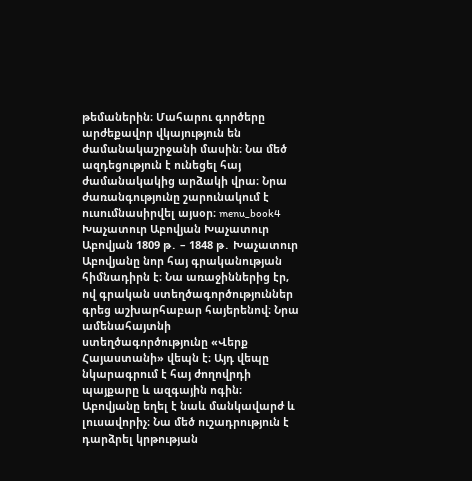թեմաներին։ Մահարու գործերը արժեքավոր վկայություն են ժամանակաշրջանի մասին։ Նա մեծ ազդեցություն է ունեցել հայ ժամանակակից արձակի վրա։ Նրա ժառանգությունը շարունակում է ուսումնասիրվել այսօր։ menu_book4 Խաչատուր Աբովյան Խաչատուր Աբովյան 1809 թ․ – 1848 թ․ Խաչատուր Աբովյանը նոր հայ գրականության հիմնադիրն է։ Նա առաջիններից էր, ով գրական ստեղծագործություններ գրեց աշխարհաբար հայերենով։ Նրա ամենահայտնի ստեղծագործությունը «Վերք Հայաստանի» վեպն է։ Այդ վեպը նկարագրում է հայ ժողովրդի պայքարը և ազգային ոգին։ Աբովյանը եղել է նաև մանկավարժ և լուսավորիչ։ Նա մեծ ուշադրություն է դարձրել կրթության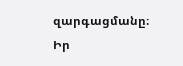զարգացմանը։ Իր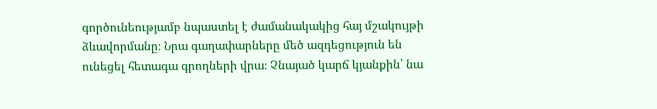գործունեությամբ նպաստել է ժամանակակից հայ մշակույթի ձևավորմանը։ Նրա գաղափարները մեծ ազդեցություն են ունեցել հետագա գրողների վրա։ Չնայած կարճ կյանքին՝ նա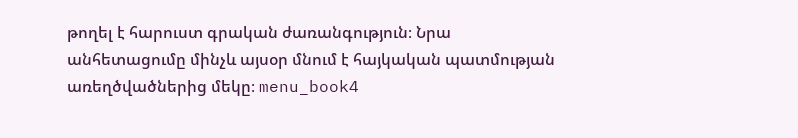թողել է հարուստ գրական ժառանգություն։ Նրա անհետացումը մինչև այսօր մնում է հայկական պատմության առեղծվածներից մեկը։ menu_book4